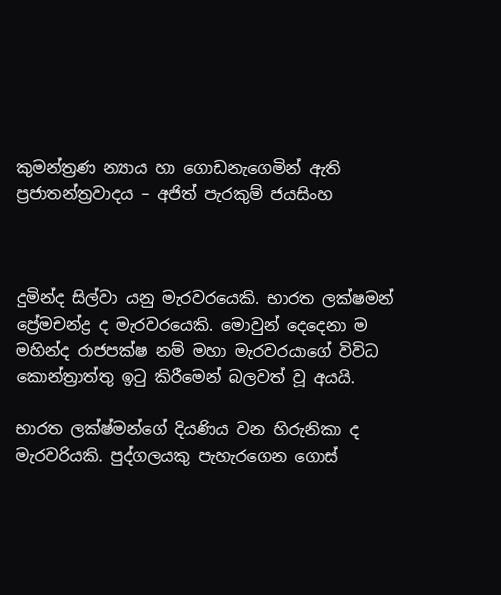කුමන්ත්‍රණ න්‍යාය හා ගොඩනැගෙමින් ඇති ප්‍රජාතන්ත්‍රවාදය – අජිත් පැරකුම් ජයසිංහ



දුමින්ද සිල්වා යනු මැරවරයෙකි. භාරත ලක්ෂමන් ප්‍රේමචන්ද්‍ර ද මැරවරයෙකි. මොවුන් දෙදෙනා ම මහින්ද රාජපක්ෂ නම් මහා මැරවරයාගේ විවිධ කොන්ත්‍රාත්තු ඉටු කිරීමෙන් බලවත් වූ අයයි.

භාරත ලක්ෂ්මන්ගේ දියණිය වන හිරුනිකා ද මැරවරියකි. පුද්ගලයකු පැහැරගෙන ගොස්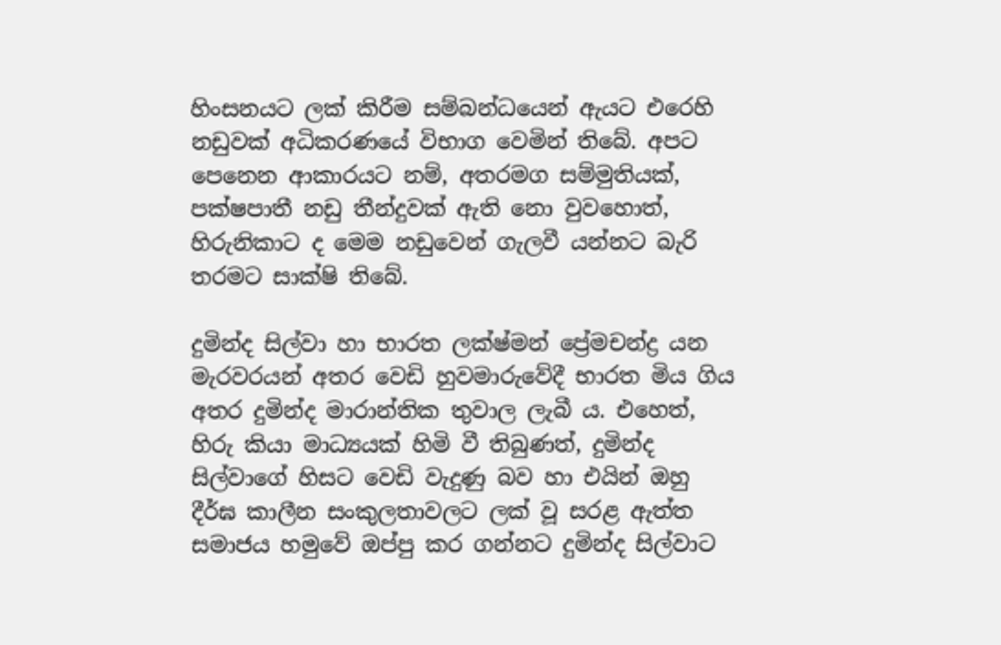හිංසනයට ලක් කිරීම සම්බන්ධයෙන් ඇයට එරෙහි නඩුවක් අධිකරණයේ විභාග වෙමින් තිබේ. අපට පෙනෙන ආකාරයට නම්, අතරමග සම්මුතියක්, පක්ෂපාතී නඩු තීන්දුවක් ඇති නො වුවහොත්, හිරුනිකාට ද මෙම නඩුවෙන් ගැලවී යන්නට බැරි තරමට සාක්ෂි තිබේ.

දුමින්ද සිල්වා හා භාරත ලක්ෂ්මන් ප්‍රේමචන්ද්‍ර යන මැරවරයන් අතර වෙඩි හුවමාරුවේදී භාරත මිය ගිය අතර දුමින්ද මාරාන්තික තුවාල ලැබී ය. එහෙත්, හිරු කියා මාධ්‍යයක් හිමි වී තිබුණත්, දුමින්ද සිල්වාගේ හිසට වෙඩි වැදුණු බව හා එයින් ඔහු දීර්ඝ කාලීන සංකුලතාවලට ලක් වූ සරළ ඇත්ත සමාජය හමුවේ ඔප්පු කර ගන්නට දුමින්ද සිල්වාට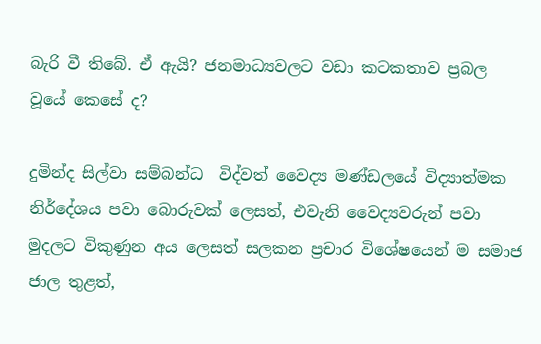බැරි වී තිබේ. ඒ ඇයි? ජනමාධ්‍යවලට වඩා කටකතාව ප්‍රබල වූයේ කෙසේ ද?

දුමින්ද සිල්වා සම්බන්ධ  විද්වත් වෛද්‍ය මණ්ඩලයේ විද්‍යාත්මක නිර්දේශය පවා බොරුවක් ලෙසත්, එවැනි වෛද්‍යවරුන් පවා මුදලට විකුණුන අය ලෙසත් සලකන ප්‍රචාර විශේෂයෙන් ම සමාජ ජාල තුළත්,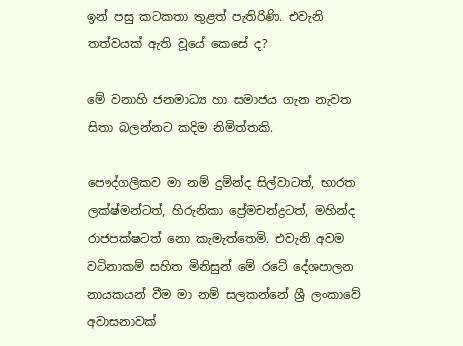ඉන් පසු කටකතා තුළත් පැතිරිණි. එවැනි තත්වයක් ඇති වූයේ කෙසේ ද?

මේ වනාහි ජනමාධ්‍ය හා සමාජය ගැන නැවත සිතා බලන්නට කදිම නිමිත්තකි.

පෞද්ගලිකව මා නම් දුමින්ද සිල්වාටත්, භාරත ලක්ෂ්මන්ටත්, හිරුනිකා ප්‍රේමචන්ද්‍රටත්, මහින්ද රාජපක්ෂටත් නො කැමැත්තෙමි. එවැනි අවම වටිනාකම් සහිත මිනිසුන් මේ රටේ දේශපාලන නායකයන් වීම මා නම් සලකන්නේ ශ්‍රී ලංකාවේ අවාසනාවක්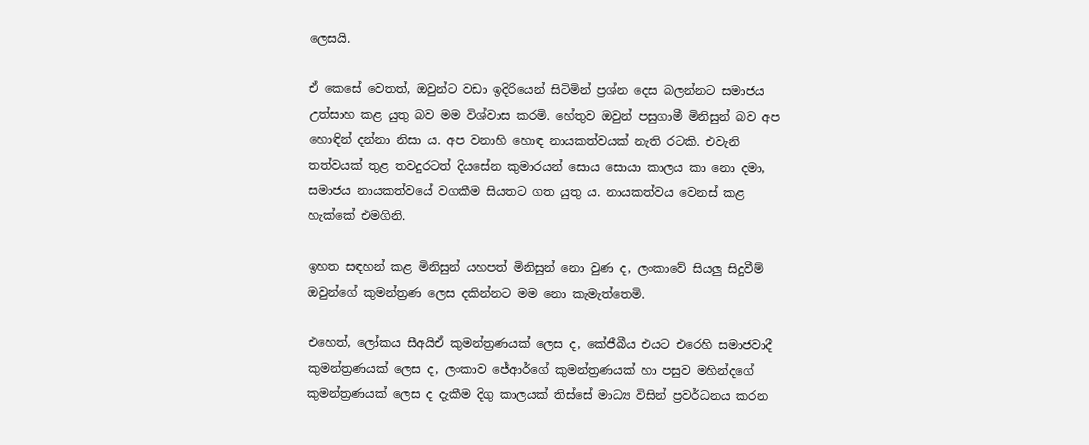ලෙසයි.

ඒ කෙසේ වෙතත්, ඔවුන්ට වඩා ඉදිරියෙන් සිටිමින් ප්‍රශ්න දෙස බලන්නට සමාජය උත්සාහ කළ යුතු බව මම විශ්වාස කරමි. හේතුව ඔවුන් පසුගාමී මිනිසුන් බව අප හොඳින් දන්නා නිසා ය. අප වනාහි හොඳ නායකත්වයක් නැති රටකි. එවැනි තත්වයක් තුළ තවදුරටත් දියසේන කුමාරයන් සොය සොයා කාලය කා නො දමා, සමාජය නායකත්වයේ වගකීම සියතට ගත යුතු ය. නායකත්වය වෙනස් කළ හැක්කේ එමගිනි.

ඉහත සඳහන් කළ මිනිසුන් යහපත් මිනිසුන් නො වුණ ද, ලංකාවේ සියලු සිදුවීම් ඔවුන්ගේ කුමන්ත්‍රණ ලෙස දකින්නට මම නො කැමැත්තෙමි.

එහෙත්, ලෝකය සීඅයිඒ කුමන්ත්‍රණයක් ලෙස ද, කේජීබීය එයට එරෙහි සමාජවාදී කුමන්ත්‍රණයක් ලෙස ද, ලංකාව ජේආර්ගේ කුමන්ත්‍රණයක් හා පසුව මහින්දගේ කුමන්ත්‍රණයක් ලෙස ද දැකීම දිගු කාලයක් තිස්සේ මාධ්‍ය විසින් ප්‍රවර්ධනය කරන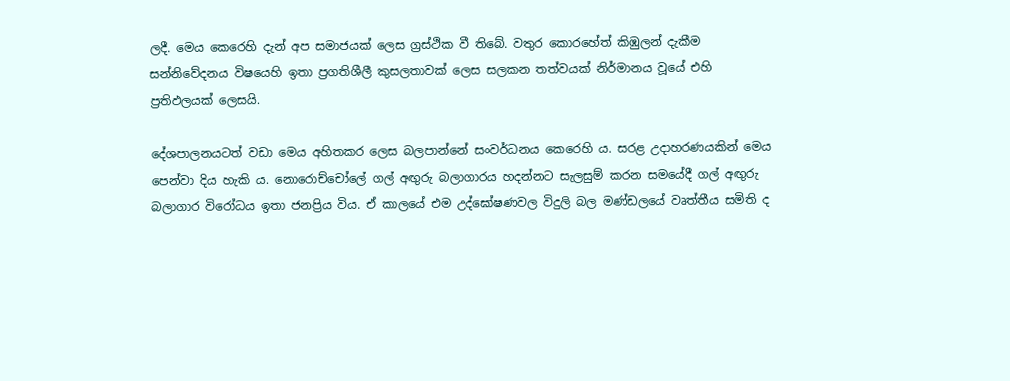ලදී. මෙය කෙරෙහි දැන් අප සමාජයක් ලෙස ග්‍රස්ථික වී තිබේ. වතුර කොරහේත් කිඹුලන් දැකීම සන්නිවේදනය විෂයෙහි ඉතා ප්‍රගතිශීලී කුසලතාවක් ලෙස සලකන තත්වයක් නිර්මානය වූයේ එහි ප්‍රතිඵලයක් ලෙසයි.

දේශපාලනයටත් වඩා මෙය අහිතකර ලෙස බලපාන්නේ සංවර්ධනය කෙරෙහි ය. සරළ උදාහරණයකින් මෙය පෙන්වා දිය හැකි ය. නොරොච්චෝලේ ගල් අඟුරු බලාගාරය හදන්නට සැලසුම් කරන සමයේදී ගල් අඟුරු බලාගාර විරෝධය ඉතා ජනප්‍රිය විය. ඒ කාලයේ එම උද්ඝෝෂණවල විදුලි බල මණ්ඩලයේ වෘත්තීය සමිති ද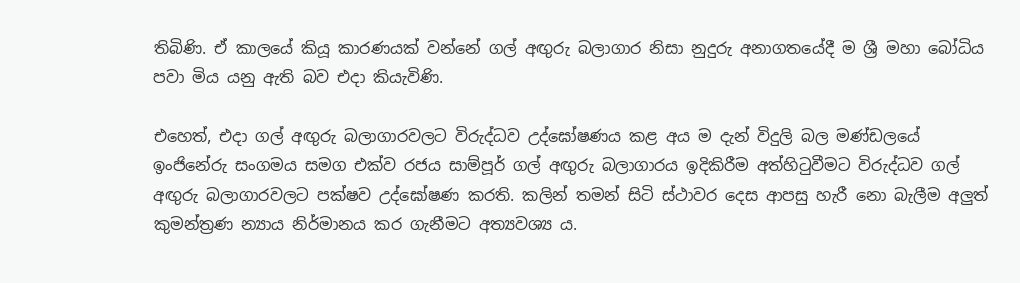තිබිණි. ඒ කාලයේ කියූ කාරණයක් වන්නේ ගල් අඟුරු බලාගාර නිසා නුදුරු අනාගතයේදී ම ශ්‍රී මහා බෝධිය පවා මිය යනු ඇති බව එදා කියැවිණි.

එහෙත්, එදා ගල් අඟුරු බලාගාරවලට විරුද්ධව උද්ඝෝෂණය කළ අය ම දැන් විදුලි බල මණ්ඩලයේ ඉංජිනේරු සංගමය සමග එක්ව රජය සාම්පූර් ගල් අඟුරු බලාගාරය ඉදිකිරීම අත්හිටුවීමට විරුද්ධව ගල් අඟුරු බලාගාරවලට පක්ෂව උද්ඝෝෂණ කරති. කලින් තමන් සිටි ස්ථාවර දෙස ආපසු හැරී නො බැලීම අලුත් කුමන්ත්‍රණ න්‍යාය නිර්මානය කර ගැනීමට අත්‍යවශ්‍ය ය.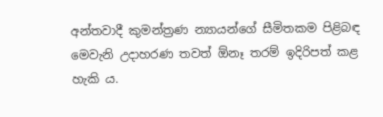අන්තවාදී කුමන්ත්‍රණ න්‍යායන්ගේ සීමිතකම පිළිබඳ මෙවැනි උදාහරණ තවත් ඕනෑ තරම් ඉදිරිපත් කළ හැකි ය.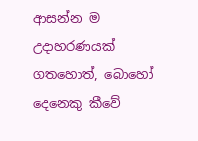ආසන්න ම උදාහරණයක් ගතහොත්, බොහෝ දෙනෙකු කීවේ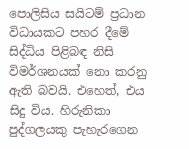පොලිසිය සයිටම් ප්‍රධාන විධායකට පහර දීමේ සිද්ධිය පිළිබඳ නිසි විමර්ශනයක් නො කරනු ඇති බවයි. එහෙත්, එය සිදු විය. හිරුනිකා පුද්ගලයකු පැහැරගෙන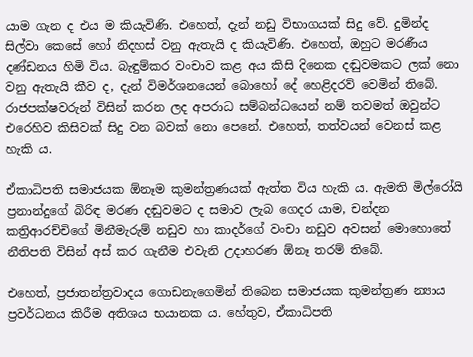යාම ගැන ද එය ම කියැවිණි. එහෙත්, දැන් නඩු විභාගයක් සිදු වේ. දුමින්ද සිල්වා කෙසේ හෝ නිදහස් වනු ඇතැයි ද කියැවිණි. එහෙත්, ඔහුට මරණීය දණ්ඩනය හිමි විය. බැඳුම්කර වංචාව කළ අය කිසි දිනෙක දඬුවමකට ලක් නො වනු ඇතැයි කීව ද, දැන් විමර්ශනයෙන් බොහෝ දේ හෙළිදරව් වෙමින් තිබේ. රාජපක්ෂවරුන් විසින් කරන ලද අපරාධ සම්බන්ධයෙන් නම් තවමත් ඔවුන්ට එරෙහිව කිසිවක් සිදු වන බවක් නො පෙනේ. එහෙත්, තත්වයන් වෙනස් කළ හැකි ය.

ඒකාධිපති සමාජයක ඕනෑම කුමන්ත්‍රණයක් ඇත්ත විය හැකි ය. ඇමති මිල්රෝයි ප්‍රනාන්දුගේ බිරිඳ මරණ දඬුවමට ද සමාව ලැබ ගෙදර යාම, චන්දන කත්‍රිආරච්චිගේ මිනීමැරුම් නඩුව හා කාදර්ගේ වංචා නඩුව අවසන් මොහොතේ නීතිපති විසින් අස් කර ගැනීම එවැනි උදාහරණ ඕනෑ තරම් තිබේ.

එහෙත්, ප්‍රජාතන්ත්‍රවාදය ගොඩනැගෙමින් තිබෙන සමාජයක කුමන්ත්‍රණ න්‍යාය ප්‍රවර්ධනය කිරීම අතිශය භයානක ය. හේතුව, ඒකාධිපති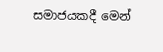සමාජයකදී මෙන්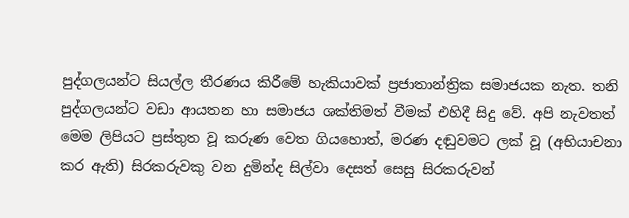පුද්ගලයන්ට සියල්ල තීරණය කිරීමේ හැකියාවක් ප්‍රජාතාන්ත්‍රික සමාජයක නැත. තනි පුද්ගලයන්ට වඩා ආයතන හා සමාජය ශක්තිමත් වීමක් එහිදී සිදු වේ. අපි නැවතත් මෙම ලිපියට ප්‍රස්තුත වූ කරුණ වෙත ගියහොත්, මරණ දඬුවමට ලක් වූ (අභියාචනා කර ඇති) සිරකරුවකු වන දුමින්ද සිල්වා දෙසත් සෙසු සිරකරුවන්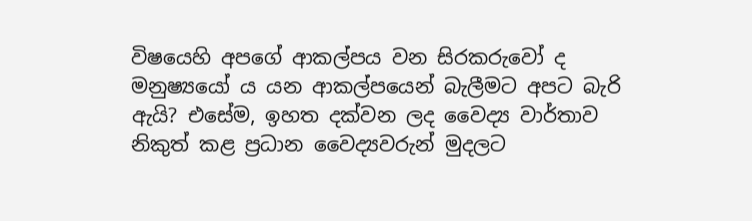විෂයෙහි අපගේ ආකල්පය වන සිරකරුවෝ ද මනුෂ්‍යයෝ ය යන ආකල්පයෙන් බැලීමට අපට බැරි ඇයි? එසේම, ඉහත දක්වන ලද වෛද්‍ය වාර්තාව නිකුත් කළ ප්‍රධාන වෛද්‍යවරුන් මුදලට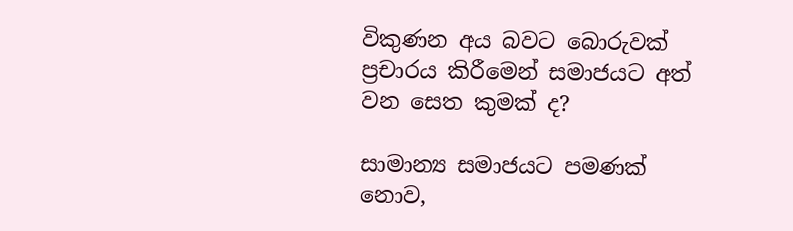විකුණන අය බවට බොරුවක් ප්‍රචාරය කිරීමෙන් සමාජයට අත් වන සෙත කුමක් ද?

සාමාන්‍ය සමාජයට පමණක් නොව,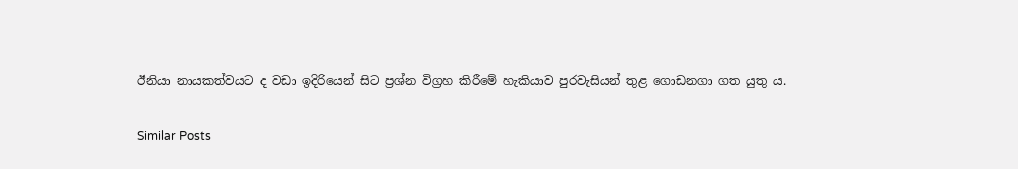ඊනියා නායකත්වයට ද වඩා ඉදිරියෙන් සිට ප්‍රශ්න විග්‍රහ කිරීමේ හැකියාව පුරවැසියන් තුළ ගොඩනගා ගත යුතු ය.

Similar Posts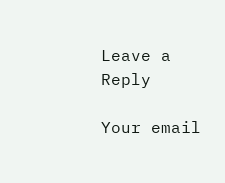Leave a Reply

Your email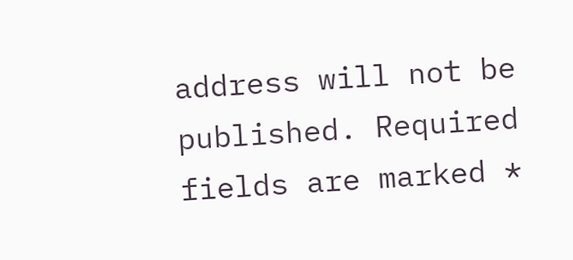address will not be published. Required fields are marked *